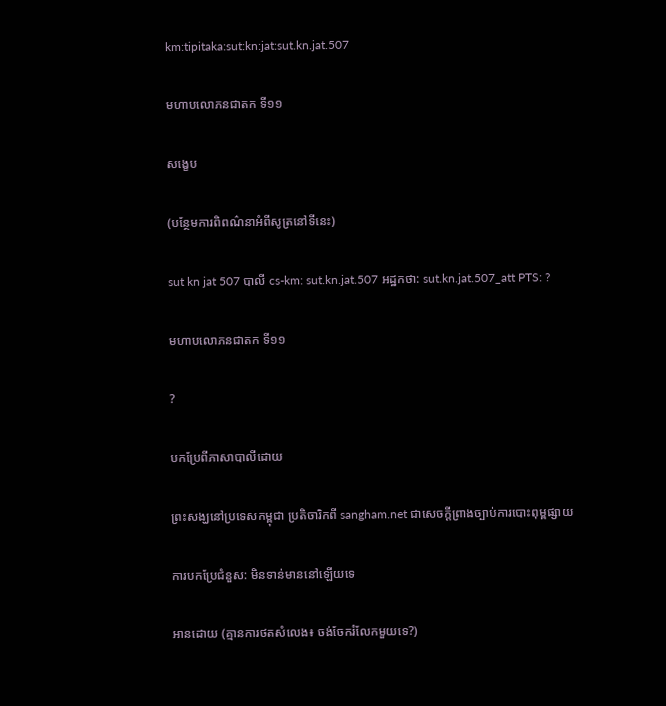km:tipitaka:sut:kn:jat:sut.kn.jat.507

មហាបលោភនជាតក ទី១១

សង្ខេប

(បន្ថែមការពិពណ៌នាអំពីសូត្រនៅទីនេះ)

sut kn jat 507 បាលី cs-km: sut.kn.jat.507 អដ្ឋកថា: sut.kn.jat.507_att PTS: ?

មហាបលោភនជាតក ទី១១

?

បកប្រែពីភាសាបាលីដោយ

ព្រះសង្ឃនៅប្រទេសកម្ពុជា ប្រតិចារិកពី sangham.net ជាសេចក្តីព្រាងច្បាប់ការបោះពុម្ពផ្សាយ

ការបកប្រែជំនួស: មិនទាន់មាននៅឡើយទេ

អានដោយ (គ្មានការថតសំលេង៖ ចង់ចែករំលែកមួយទេ?)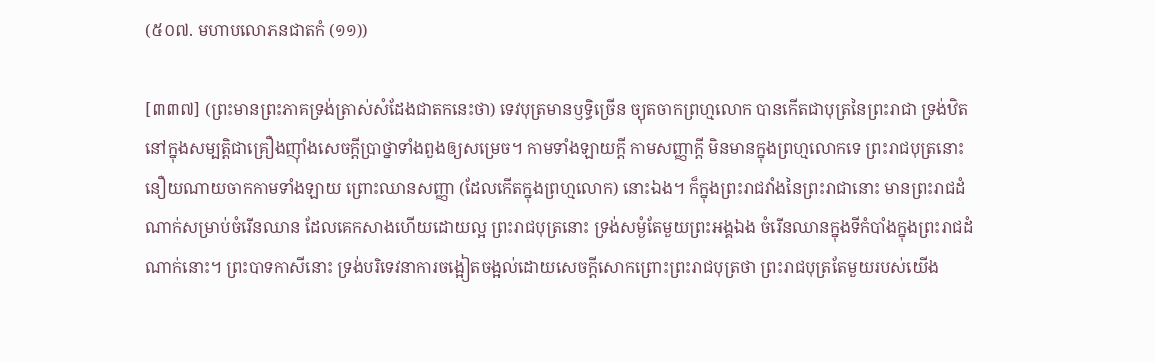(៥០៧. មហាបលោភនជាតកំ (១១))

[៣៣៧] (ព្រះមានព្រះភាគទ្រង់ត្រាស់សំដែងជាតកនេះថា) ទេវបុត្រមានឫទ្ធិច្រើន ច្យុតចាកព្រហ្មលោក បានកើតជាបុត្រនៃព្រះរាជា ទ្រង់ឋិតនៅក្នុងសម្បត្តិជាគ្រឿងញ៉ាំងសេចក្តីប្រាថ្នាទាំងពួងឲ្យសម្រេច។ កាមទាំងឡាយក្តី កាមសញ្ញាក្តី មិនមានក្នុងព្រហ្មលោកទេ ព្រះរាជបុត្រនោះនឿយណាយចាកកាមទាំងឡាយ ព្រោះឈានសញ្ញា (ដែលកើតក្នុងព្រហ្មលោក) នោះឯង។ ក៏ក្នុងព្រះរាជវាំងនៃព្រះរាជានោះ មានព្រះរាជដំណាក់សម្រាប់ចំរើនឈាន ដែលគេកសាងហើយដោយល្អ ព្រះរាជបុត្រនោះ ទ្រង់សម្ងំតែមួយព្រះអង្គឯង ចំរើនឈានក្នុងទីកំបាំងក្នុងព្រះរាជដំណាក់នោះ។ ព្រះបាទកាសីនោះ ទ្រង់បរិទេវនាការចង្អៀតចង្អល់ដោយសេចក្តីសោកព្រោះព្រះរាជបុត្រថា ព្រះរាជបុត្រតែមួយរបស់យើង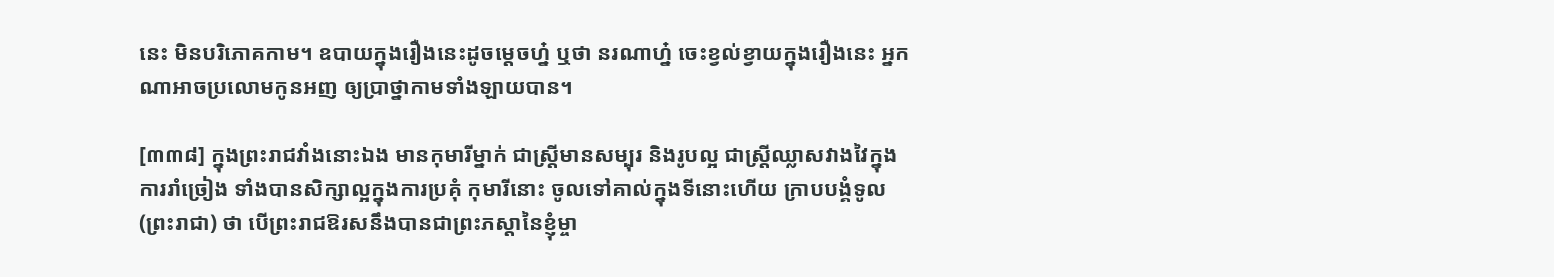នេះ មិនបរិភោគកាម។ ឧបាយក្នុងរឿងនេះដូចម្តេចហ្ន៎ ឬថា នរណាហ្ន៎ ចេះខ្វល់ខ្វាយក្នុងរឿងនេះ អ្នកណាអាចប្រលោមកូនអញ ឲ្យប្រាថ្នាកាមទាំងឡាយបាន។

[៣៣៨] ក្នុងព្រះរាជវាំងនោះឯង មានកុមារីម្នាក់ ជាស្ត្រីមានសម្បុរ និងរូបល្អ ជាស្ត្រីឈ្លាសវាងវៃក្នុងការរាំច្រៀង ទាំងបានសិក្សាល្អក្នុងការប្រគុំ កុមារីនោះ ចូលទៅគាល់ក្នុងទីនោះហើយ ក្រាបបង្គំទូល (ព្រះរាជា) ថា បើព្រះរាជឱរសនឹងបានជាព្រះភស្តានៃខ្ញុំម្ចា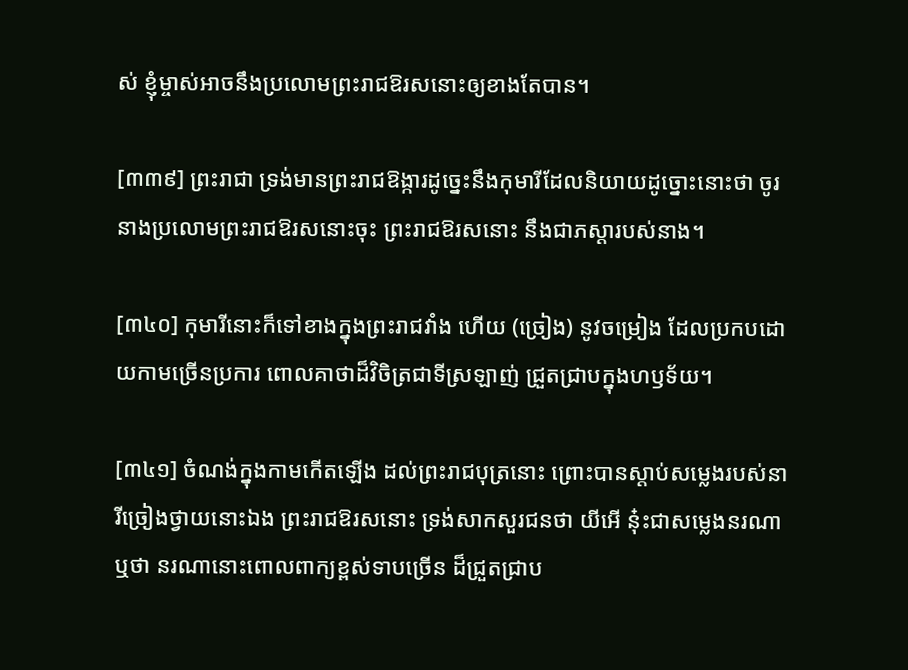ស់ ខ្ញុំម្ចាស់អាចនឹងប្រលោមព្រះរាជឱរសនោះឲ្យខាងតែបាន។

[៣៣៩] ព្រះរាជា ទ្រង់មានព្រះរាជឱង្ការដូច្នេះនឹងកុមារីដែលនិយាយដូច្នោះនោះថា ចូរនាងប្រលោមព្រះរាជឱរសនោះចុះ ព្រះរាជឱរសនោះ នឹងជាភស្តារបស់នាង។

[៣៤០] កុមារីនោះក៏ទៅខាងក្នុងព្រះរាជវាំង ហើយ (ច្រៀង) នូវចម្រៀង ដែលប្រកបដោយកាមច្រើនប្រការ ពោលគាថាដ៏វិចិត្រជាទីស្រឡាញ់ ជ្រួតជា្របក្នុងហឫទ័យ។

[៣៤១] ចំណង់ក្នុងកាមកើតឡើង ដល់ព្រះរាជបុត្រនោះ ព្រោះបានស្តាប់សម្លេងរបស់នារីច្រៀងថ្វាយនោះឯង ព្រះរាជឱរសនោះ ទ្រង់សាកសួរជនថា យីអើ នុ៎ះជាសម្លេងនរណា ឬថា នរណានោះពោលពាក្យខ្ពស់ទាបច្រើន ដ៏ជ្រួតជ្រាប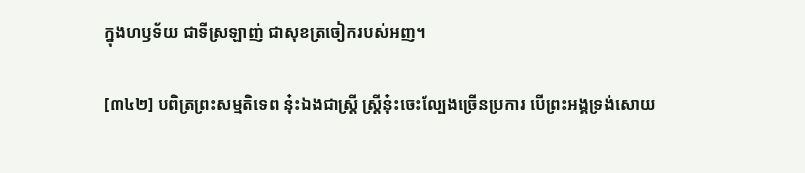ក្នុងហឫទ័យ ជាទីស្រឡាញ់ ជាសុខត្រចៀករបស់អញ។

[៣៤២] បពិត្រព្រះសម្មតិទេព នុ៎ះឯងជាស្ត្រី ស្រ្តីនុ៎ះចេះល្បែងច្រើនប្រការ បើព្រះអង្គទ្រង់សោយ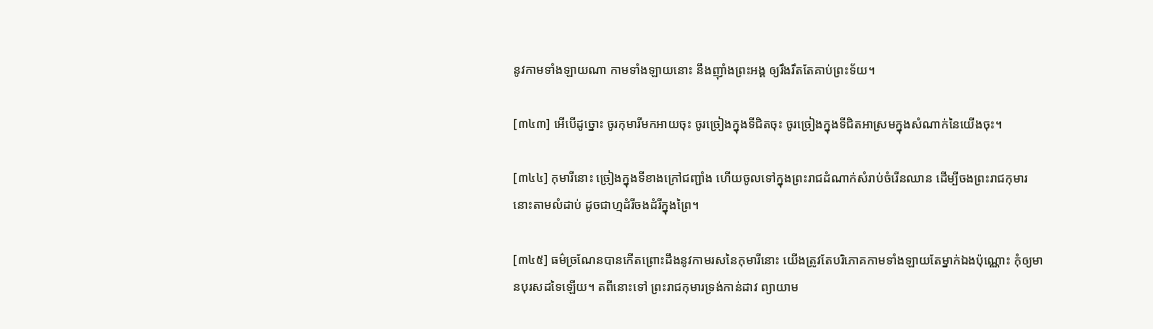នូវកាមទាំងឡាយណា កាមទាំងឡាយនោះ នឹងញ៉ាំងព្រះអង្គ ឲ្យរឹងរឹតតែគាប់ព្រះទ័យ។

[៣៤៣] អើបើដូច្នោះ ចូរកុមារីមកអាយចុះ ចូរច្រៀងក្នុងទីជិតចុះ ចូរច្រៀងក្នុងទីជិតអាស្រមក្នុងសំណាក់នៃយើងចុះ។

[៣៤៤] កុមារីនោះ ច្រៀងក្នុងទីខាងក្រៅជញ្ជាំង ហើយចូលទៅក្នុងព្រះរាជដំណាក់សំរាប់ចំរើនឈាន ដើម្បីចងព្រះរាជកុមារនោះតាមលំដាប់ ដូចជាហ្មដំរីចងដំរីក្នុងព្រៃ។

[៣៤៥] ធម៌ច្រណែនបានកើតព្រោះដឹងនូវកាមរសនៃកុមារីនោះ យើងត្រូវតែបរិភោគកាមទាំងឡាយតែម្នាក់ឯងប៉ុណ្ណោះ កុំឲ្យមានបុរសដទៃឡើយ។ តពីនោះទៅ ព្រះរាជកុមារទ្រង់កាន់ដាវ ព្យាយាម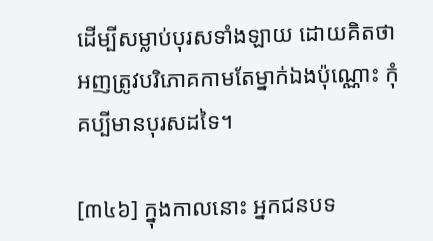ដើម្បីសម្លាប់បុរសទាំងឡាយ ដោយគិតថា អញត្រូវបរិភោគកាមតែម្នាក់ឯងប៉ុណ្ណោះ កុំគប្បីមានបុរសដទៃ។

[៣៤៦] ក្នុងកាលនោះ អ្នកជនបទ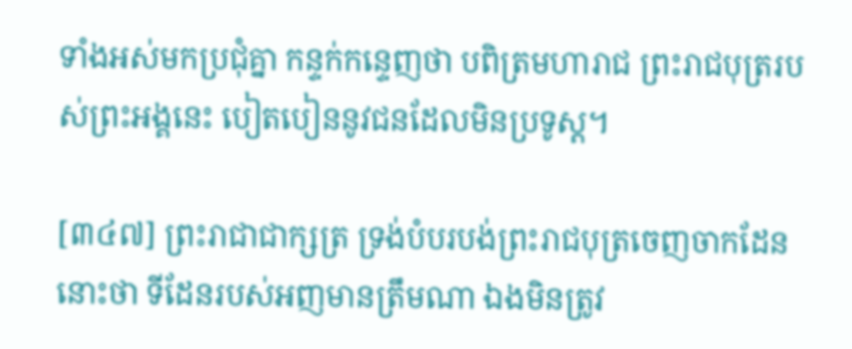ទាំងអស់មកប្រជុំគ្នា កន្ទក់កន្ទេញថា បពិត្រមហារាជ ព្រះរាជបុត្ររបស់ព្រះអង្គនេះ បៀតបៀននូវជនដែលមិនប្រទូស្ត។

[៣៤៧] ព្រះរាជាជាក្សត្រ ទ្រង់បំបរបង់ព្រះរាជបុត្រចេញចាកដែននោះថា ទីដែនរបស់អញមានត្រឹមណា ឯងមិនត្រូវ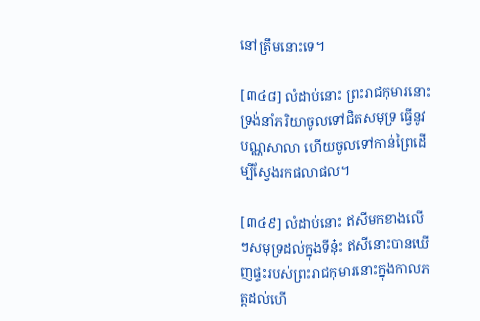នៅត្រឹមនោះទេ។

[៣៤៨] លំដាប់នោះ ព្រះរាជកុមារនោះ ទ្រង់នាំភរិយាចូលទៅជិតសមុទ្រ ធ្វើនូវបណ្ណសាលា ហើយចូលទៅកាន់ព្រៃដើម្បីស្វែងរកផលាផល។

[៣៤៩] លំដាប់នោះ ឥសីមកខាងលើៗសមុទ្រដល់ក្នុងទីនុ៎ះ ឥសីនោះបានឃើញផ្ទះរបស់ព្រះរាជកុមារនោះក្នុងកាលភត្តដល់ហើ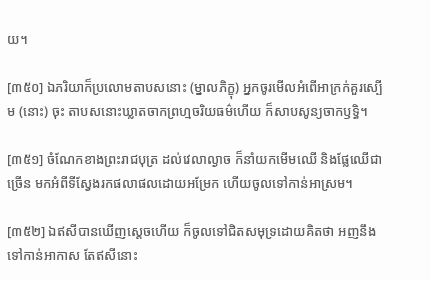យ។

[៣៥០] ឯភរិយាក៏ប្រលោមតាបសនោះ (ម្នាលភិក្ខុ) អ្នកចូរមើលអំពើអាក្រក់គួរស្បើម (នោះ) ចុះ តាបសនោះឃ្លាតចាកព្រហ្មចរិយធម៌ហើយ ក៏សាបសូន្យចាកឫទ្ធិ។

[៣៥១] ចំណែកខាងព្រះរាជបុត្រ ដល់វេលាល្ងាច ក៏នាំយកមើមឈើ និងផ្លែឈើជាច្រើន មកអំពីទីស្វែងរកផលាផលដោយអម្រែក ហើយចូលទៅកាន់អាស្រម។

[៣៥២] ឯឥសីបានឃើញសេ្តចហើយ ក៏ចូលទៅជិតសមុទ្រដោយគិតថា អញនឹងទៅកាន់អាកាស តែឥសីនោះ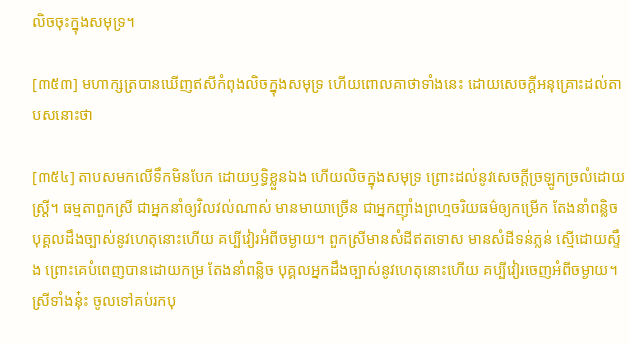លិចចុះក្នុងសមុទ្រ។

[៣៥៣] មហាក្សត្របានឃើញឥសីកំពុងលិចក្នុងសមុទ្រ ហើយពោលគាថាទាំងនេះ ដោយសេចក្តីអនុគ្រោះដល់តាបសនោះថា

[៣៥៤] តាបសមកលើទឹកមិនបែក ដោយឫទ្ធិខ្លួនឯង ហើយលិចក្នុងសមុទ្រ ព្រោះដល់នូវសេចក្តីច្រឡូកច្រលំដោយស្រ្តី។ ធម្មតាពួកស្រី ជាអ្នកនាំឲ្យវិលវល់ណាស់ មានមាយាច្រើន ជាអ្នកញ៉ាំងព្រហ្មចរិយធម៌ឲ្យកម្រើក តែងនាំពន្លិច បុគ្គលដឹងច្បាស់នូវហេតុនោះហើយ គប្បីវៀរអំពីចម្ងាយ។ ពួកស្រីមានសំដីឥតទោស មានសំដីទន់ភ្លន់ ស្មើដោយស្ទឹង ព្រោះគេបំពេញបានដោយកម្រ តែងនាំពន្លិច បុគ្គលអ្នកដឹងច្បាស់នូវហេតុនោះហើយ គប្បីវៀរចេញអំពីចម្ងាយ។ ស្រីទាំងនុ៎ះ ចូលទៅគប់រកបុ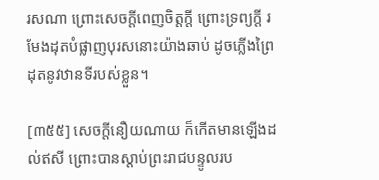រសណា ព្រោះសេចក្តីពេញចិត្តក្តី ព្រោះទ្រព្យក្តី រមែងដុតបំផ្លាញបុរសនោះយ៉ាងឆាប់ ដូចភ្លើងព្រៃដុតនូវឋានទីរបស់ខ្លួន។

[៣៥៥] សេចក្តីនឿយណាយ ក៏កើតមានឡើងដល់ឥសី ព្រោះបានស្តាប់ព្រះរាជបន្ទូលរប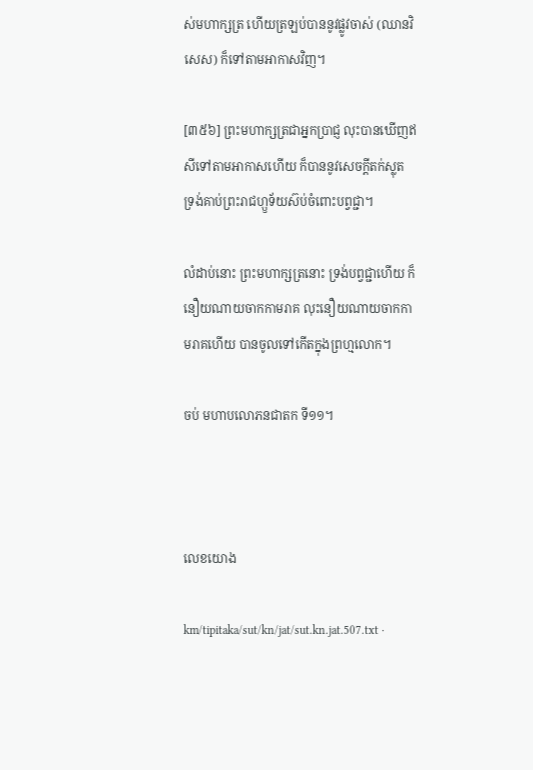ស់មហាក្សត្រ ហើយត្រឡប់បាននូវផ្លូវចាស់ (ឈានវិសេស) ក៏ទៅតាមអាកាសវិញ។

[៣៥៦] ព្រះមហាក្សត្រជាអ្នកប្រាជ្ញ លុះបានឃើញឥសីទៅតាមអាកាសហើយ ក៏បាននូវសេចក្តីតក់ស្លុត ទ្រង់គាប់ព្រះរាជហ្ឫទ័យស៊ប់ចំពោះបព្វជ្ជា។

លំដាប់នោះ ព្រះមហាក្សត្រនោះ ទ្រង់បព្វជ្ជាហើយ ក៏នឿយណាយចាកកាមរាគ លុះនឿយណាយចាកកាមរាគហើយ បានចូលទៅកើតក្នុងព្រហ្មលោក។

ចប់ មហាបលោភនជាតក ទី១១។



លេខយោង

km/tipitaka/sut/kn/jat/sut.kn.jat.507.txt ·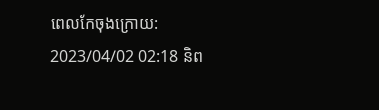ពេលកែចុងក្រោយ: 2023/04/02 02:18 និព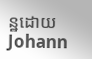ន្ឋដោយ Johann